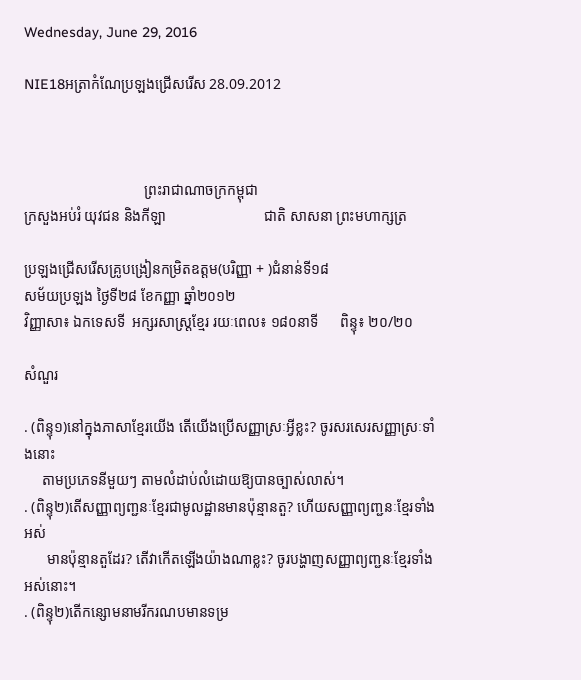Wednesday, June 29, 2016

NIE18អត្រាកំណែប្រឡងជ្រើសរើស 28.09.2012



                                 ព្រះរាជាណាចក្រកម្ពុជា
ក្រសួងអប់រំ យុវជន និងកីឡា                           ជាតិ សាសនា ព្រះមហាក្សត្រ

ប្រឡងជ្រើសរើសគ្រូបង្រៀនកម្រិតឧត្តម(បរិញ្ញា + )ជំនាន់ទី១៨
សម័យប្រឡង ថ្ងៃទី២៨ ខែកញ្ញា ឆ្នាំ២០១២
វិញ្ញាសា៖ ឯកទេសទី  អក្សរសាស្ត្រខ្មែរ រយៈពេល៖ ១៨០នាទី      ពិន្ទុ៖ ២០/២០

សំណួរ

. (ពិន្ទុ១)នៅក្នុងភាសាខ្មែរយើង តើយើងប្រើសញ្ញាស្រៈអ្វីខ្លះ? ចូរសរសេរសញ្ញាស្រៈទាំងនោះ
     តាមប្រភេទនីមួយៗ តាមលំដាប់លំដោយឱ្យបានច្បាស់លាស់។
. (ពិន្ទុ២)តើសញ្ញាព្យញ្ជនៈខ្មែរជាមូលដ្ឋានមានប៉ុន្មានតួ? ហើយសញ្ញាព្យញ្ជនៈខ្មែរទាំងអស់
      មានប៉ុន្មានតួដែរ? តើវាកើតឡើងយ៉ាងណាខ្លះ? ចូរបង្ហាញសញ្ញាព្យញ្ជនៈខ្មែរទាំងអស់នោះ។
. (ពិន្ទុ២)តើកន្សោមនាមរីករណបមានទម្រ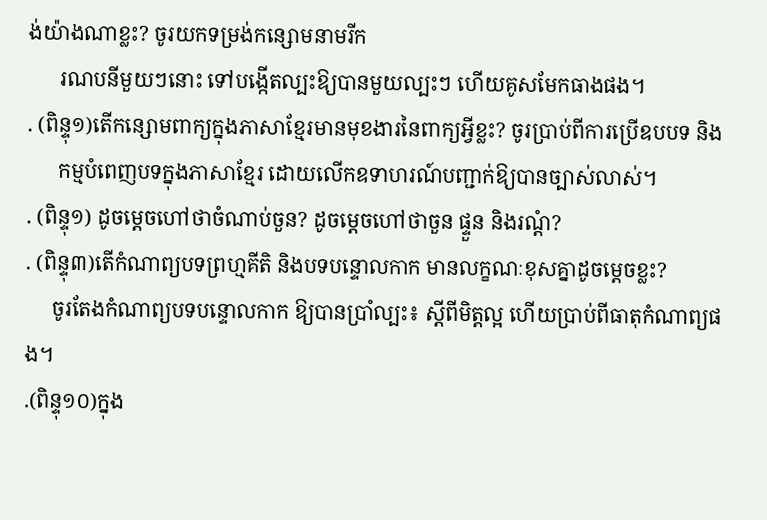ង់យ៉ាងណាខ្លះ? ចូរយកទម្រង់កន្សោមនាមរីក
      រណបនីមួយៗនោះ ទៅបង្កើតល្បះឱ្យបានមួយល្បះៗ ហើយគូសមែកធាងផង។
. (ពិន្ទុ១)តើកន្សោមពាក្យក្នុងភាសាខ្មែរមានមុខងារនៃពាក្យអ្វីខ្លះ? ចូរប្រាប់ពីការប្រើឧបបទ និង
      កម្មបំពេញបទក្នុងភាសាខ្មែរ ដោយលើកឧទាហរណ៍បញ្ជាក់ឱ្យបានច្បាស់លាស់។
. (ពិន្ទុ១) ដូចម្តេចហៅថាចំណាប់ចួន? ដូចម្តេចហៅថាចួន ផ្ទួន និងរណ្តំ?
. (ពិន្ទុ៣)តើកំណាព្យបទព្រហ្មគីតិ និងបទបន្ទោលកាក មានលក្ខណៈខុសគ្នាដូចម្តេចខ្លះ?
     ចូរតែងកំណាព្យបទបន្ទោលកាក ឱ្យបានប្រាំល្បះ៖ ស្តីពីមិត្តល្អ ហើយប្រាប់ពីធាតុកំណាព្យផង។
.(ពិន្ទុ១០)ក្នុង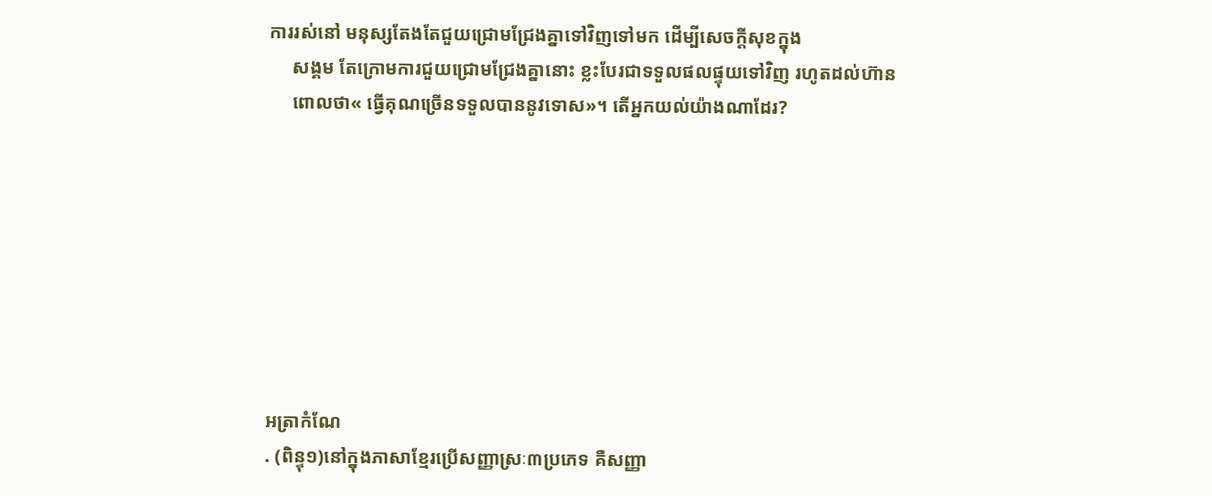ការរស់នៅ មនុស្សតែងតែជួយជ្រោមជ្រែងគ្នាទៅវិញទៅមក ដើម្បីសេចក្តីសុខក្នុង
     សង្គម តែក្រោមការជួយជ្រោមជ្រែងគ្នានោះ ខ្លះបែរជាទទួលផលផ្ទុយទៅវិញ រហូតដល់ហ៊ាន
     ពោលថា« ធ្វើគុណច្រើនទទួលបាននូវទោស»។ តើអ្នកយល់យ៉ាងណាដែរ?








អត្រាកំណែ
. (ពិន្ទុ១)នៅក្នុងភាសាខ្មែរប្រើសញ្ញាស្រៈ៣ប្រភេទ គឺសញ្ញា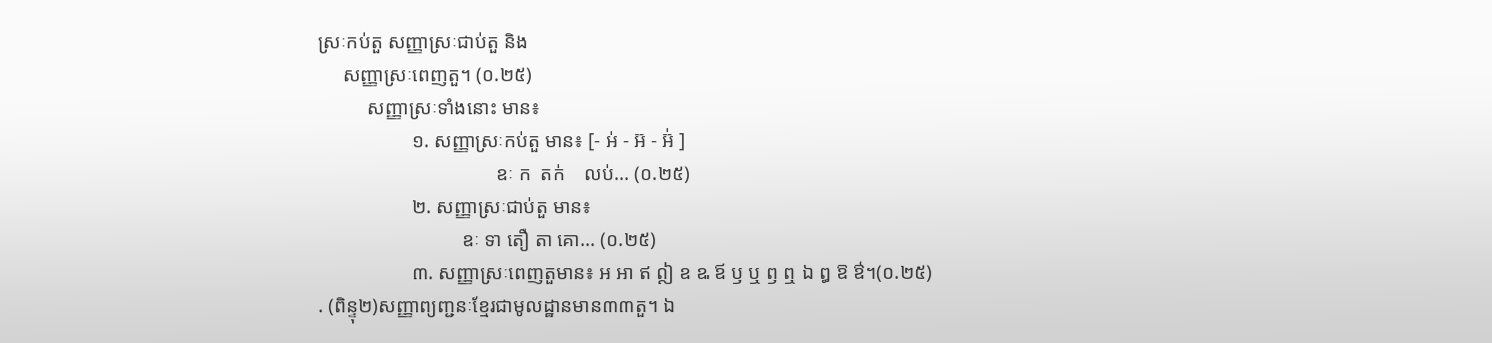ស្រៈកប់តួ សញ្ញាស្រៈជាប់តួ និង
     សញ្ញាស្រៈពេញតួ។ (០.២៥)
          សញ្ញាស្រៈទាំងនោះ មាន៖
                   ១. សញ្ញាស្រៈកប់តួ មាន៖ [- អ់ - អ៊ - អ៊់ ]
                                    ឧៈ ក  តក់    លប់... (០.២៥)
                   ២. សញ្ញាស្រៈជាប់តួ មាន៖
                             ឧៈ ទា តឿ តា គោ... (០.២៥)
                   ៣. សញ្ញាស្រៈពេញតួមាន៖ អ អា ឥ ឦ ឧ ឩ ឪ ឫ ឬ ឭ ឮ ឯ ឰ ឱ ឳ។(០.២៥)
. (ពិន្ទុ២)សញ្ញាព្យញ្ជនៈខ្មែរជាមូលដ្ឋានមាន៣៣តួ។ ឯ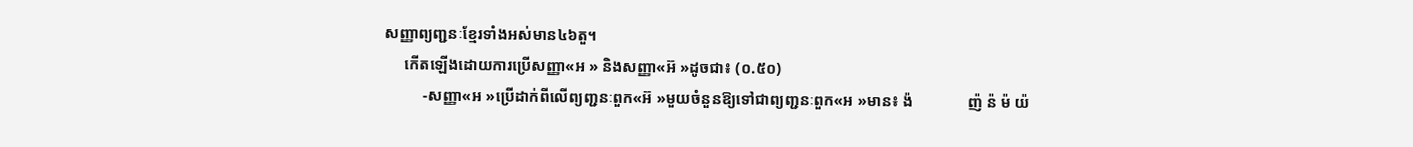សញ្ញាព្យញ្ជនៈខ្មែរទាំងអស់មាន៤៦តួ។
     កើតឡើងដោយការប្រើសញ្ញា«អ » និងសញ្ញា«អ៊ »ដូចជា៖ (០.៥០)
          ‑សញ្ញា«អ »ប្រើដាក់ពីលើព្យញ្ជនៈពួក«អ៊ »មួយចំនួនឱ្យទៅជាព្យញ្ជនៈពួក«អ »មាន៖ ង៉              ញ៉ ន៉ ម៉ យ៉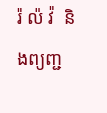រ៉ ល៉ វ៉  និងព្យញ្ជ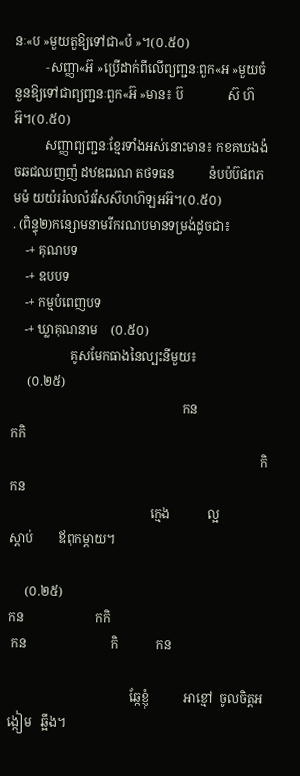នៈ«ប »មួយតួឱ្យទៅជា«ប៉ »។(០.៥០)
          ‑សញ្ញា«អ៊ »ប្រើដាក់ពីលើព្យញ្ជនៈពួក«អ »មួយចំនួនឱ្យទៅជាព្យញ្ជនៈពួក«អ៊ »មាន៖ ប៊              ស៊ ហ៊ អ៊។(០.៥០)
          សញ្ញាព្យញ្ជនៈខ្មែរទាំងអស់នោះមាន៖ កខគឃងង៉ ចឆជឈញញ៉ ដឋឌឍណ តថទធន           ន៉បប៉ប៊ផពភមម៉ យយ៉ររ៉លល៉វវ៉សស៊ហហ៊ឡអអ៊។(០.៥០)
. (ពិន្ទុ២)កន្សោមនាមរីករណបមានទម្រង់ដូចជា៖
    -+ គុណបទ
    -+ ឧបបទ
    -+ កម្មបំពេញបទ
    -+ ឃ្លាគុណនាម    (០.៥០)
                   គូសមែកធាងនៃល្បះនីមួយ៖
     (០.២៥)
                                                       កន                               កកិ
                                                                                កិ            កន
                                             ក្មេង            ល្អ               ស្តាប់        ឪពុកម្តាយ។

     (០.២៥)
កន                       កកិ
 កន                           កិ            កន

                                       ឆ្កែខ្ញុំ           អាខ្មៅ  ចូលចិត្តអង្កៀម   ឆ្អឹង។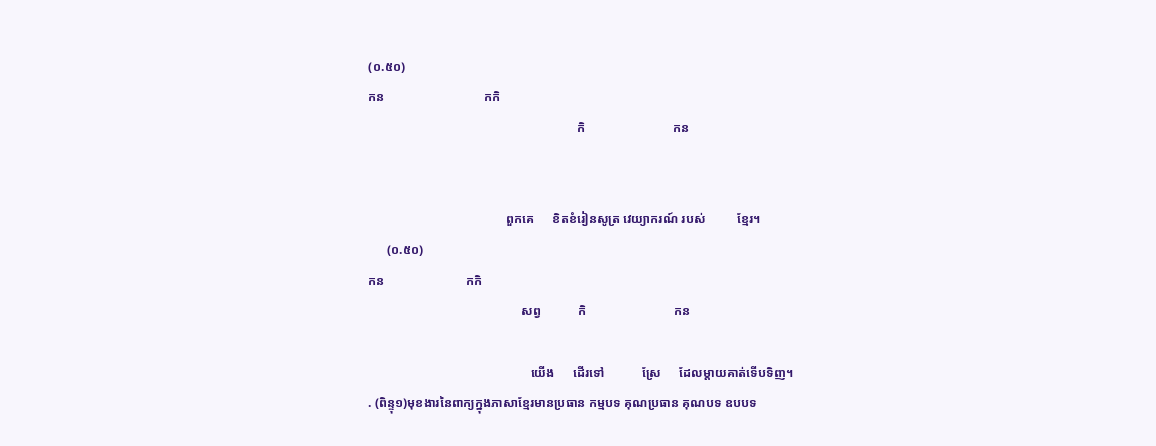(០.៥០)
កន                                កកិ
                                                                   កិ                            កន


                                            ពួកគេ      ខិតខំរៀនសូត្រ វេយ្យាករណ៍ របស់          ខ្មែរ។
      (០.៥០)
កន                          កកិ
                                                 សព្វ            កិ                            កន

                                                    យើង      ដើរទៅ            ស្រែ      ដែលម្តាយគាត់ទើបទិញ។
. (ពិន្ទុ១)មុខងារនៃពាក្យក្នុងភាសាខ្មែរមានប្រធាន កម្មបទ គុណប្រធាន គុណបទ ឧបបទ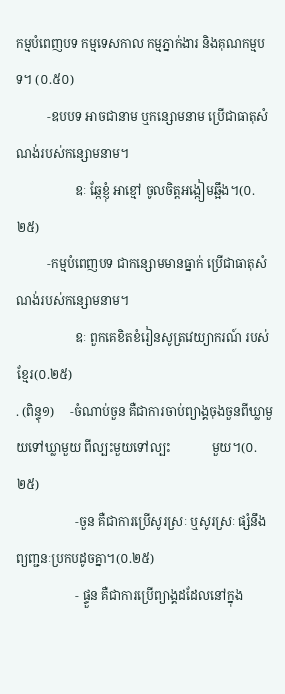កម្មបំពេញបទ កម្មទេសកាល កម្មភ្នាក់ងារ និងគុណកម្មបទ។ (០.៥០)
          ‑ឧបបទ អាចជានាម ឬកន្សោមនាម ប្រើជាធាតុសំណង់របស់កន្សោមនាម។
                   ឧៈ ឆ្កែខ្ញុំ អាខ្មៅ ចូលចិត្តអង្កៀមឆ្អឹង។(០.២៥)
          ‑កម្មបំពេញបទ ជាកន្សោមមានធ្នាក់ ប្រើជាធាតុសំណង់របស់កន្សោមនាម។
                   ឧៈ ពួកគេខិតខំរៀនសូត្រវេយ្យាករណ៍ របស់ខ្មែរ(០.២៥)
. (ពិន្ទុ១)     ‑ចំណាប់ចួន គឺជាការចាប់ព្យាង្គចុងចួនពីឃ្លាមួយទៅឃ្លាមួយ ពីល្បះមួយទៅល្បះ             មួយ។(០.២៥)
                   ‑ចួន គឺជាការប្រើសូរស្រៈ ឬសូរស្រៈ ផ្សំនឹងព្យញ្ជនៈប្រកបដូចគ្នា។(០.២៥)
                   ‑ ផ្ទួន គឺជាការប្រើព្យាង្គដដែលនៅក្នុង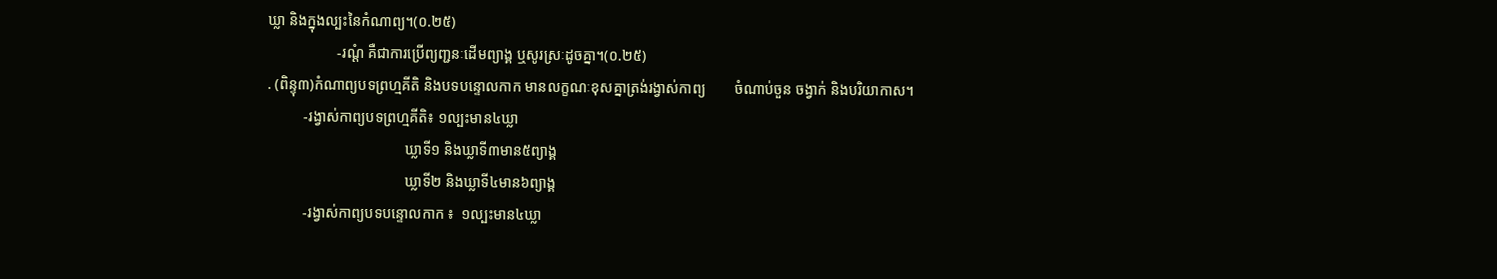ឃ្លា និងក្នុងល្បះនៃកំណាព្យ។(០.២៥)
                   ‑រណ្តំ គឺជាការប្រើព្យញ្ជនៈដើមព្យាង្គ ឬសូរស្រៈដូចគ្នា។(០.២៥)
. (ពិន្ទុ៣)កំណាព្យបទព្រហ្មគីតិ និងបទបន្ទោលកាក មានលក្ខណៈខុសគ្នាត្រង់រង្វាស់កាព្យ        ចំណាប់ចួន ចង្វាក់ និងបរិយាកាស។
          ‑រង្វាស់កាព្យបទព្រហ្មគីតិ៖ ១ល្បះមាន៤ឃ្លា
                                      ឃ្លាទី១ និងឃ្លាទី៣មាន៥ព្យាង្គ
                                      ឃ្លាទី២ និងឃ្លាទី៤មាន៦ព្យាង្គ
          ‑រង្វាស់កាព្យបទបន្ទោលកាក ៖  ១ល្បះមាន៤ឃ្លា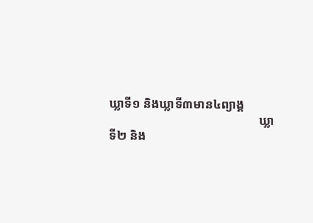ឃ្លាទី១ និងឃ្លាទី៣មាន៤ព្យាង្គ
                                                ឃ្លាទី២ និង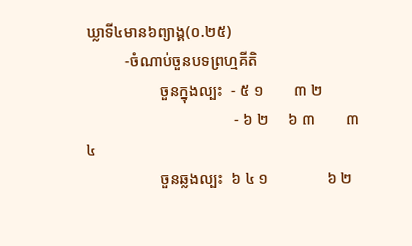ឃ្លាទី៤មាន៦ព្យាង្គ(០.២៥)
          ‑ចំណាប់ចួនបទព្រហ្មគីតិ
                   ចួនក្នុងល្បះ  ‑ ៥ ១        ៣ ២
                                      ‑ ៦ ២     ៦ ៣        ៣ ៤
                   ចួនឆ្លងល្បះ  ៦ ៤ ១               ៦ ២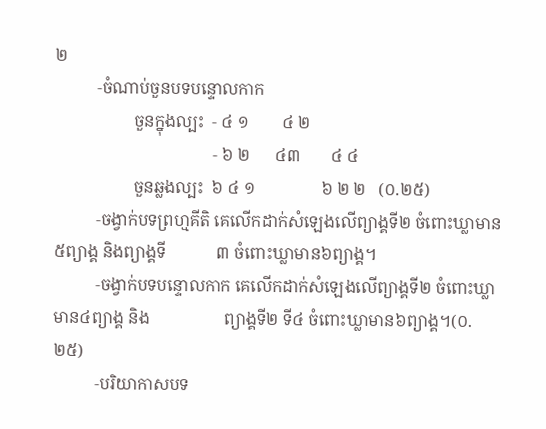២
          ‑ចំណាប់ចួនបទបន្ទោលកាក
                   ចួនក្នុងល្បះ  ‑ ៤ ១        ៤ ២
                                      ‑ ៦ ២      ៤៣       ៤ ៤
                   ចួនឆ្លងល្បះ  ៦ ៤ ១                ៦ ២ ២   (០.២៥)
          ‑ចង្វាក់បទព្រហ្មគីតិ គេលើកដាក់សំឡេងលើព្យាង្គទី២ ចំពោះឃ្លាមាន៥ព្យាង្គ និងព្យាង្គទី            ៣ ចំពោះឃ្លាមាន៦ព្យាង្គ។
          ‑ចង្វាក់បទបន្ទោលកាក គេលើកដាក់សំឡេងលើព្យាង្គទី២ ចំពោះឃ្លាមាន៤ព្យាង្គ និង                  ព្យាង្គទី២ ទី៤ ចំពោះឃ្លាមាន៦ព្យាង្គ។(០.២៥)
          ‑បរិយាកាសបទ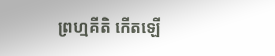ព្រហ្មគីតិ កើតឡើ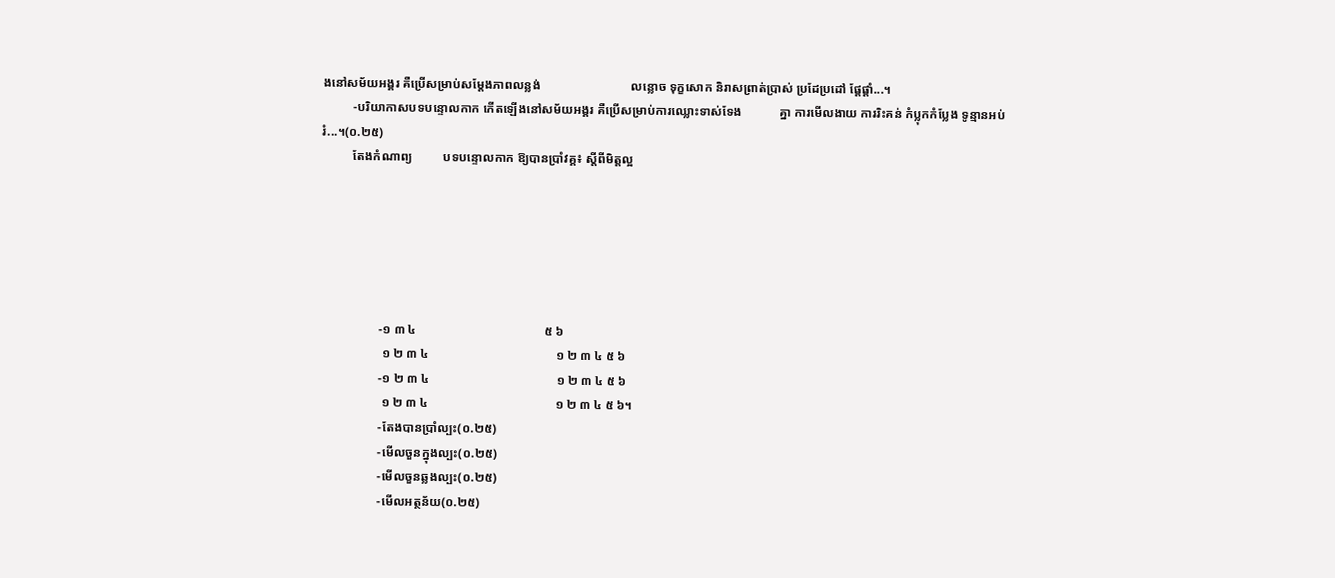ងនៅសម័យអង្គរ គឺប្រើសម្រាប់សម្តែងភាពលន្លង់                             លន្លោច ទុក្ខសោក និរាសព្រាត់ប្រាស់ ប្រដែប្រដៅ ផ្តែផ្តាំ...។
          ‑បរិយាកាសបទបន្ទោលកាក កើតឡើងនៅសម័យអង្គរ គឺប្រើសម្រាប់ការឈ្លោះទាស់ទែង            គ្នា ការមើលងាយ ការរិះគន់ កំប្លុកកំប្លែង ទូន្មានអប់រំ...។(០.២៥)
          តែងកំណាព្យ          បទបន្ទោលកាក ឱ្យបានប្រាំវគ្គ៖ ស្តីពីមិត្តល្អ






                   ‑១ ៣ ៤                                         ៥ ៦
                    ១ ២ ៣ ៤                                         ១ ២ ៣ ៤ ៥ ៦
                   ‑១ ២ ៣ ៤                                         ១ ២ ៣ ៤ ៥ ៦
                    ១ ២ ៣ ៤                                         ១ ២ ៣ ៤ ៥ ៦។
                   ‑តែងបានប្រាំល្បះ(០.២៥)
                   ‑មើលចួនក្នុងល្បះ(០.២៥)
                   ‑មើលចួនឆ្លងល្បះ(០.២៥)
                   ‑មើលអត្ថន័យ(០.២៥)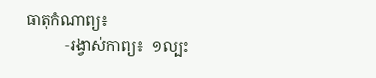ធាតុកំណាព្យ៖
          ‑រង្វាស់កាព្យ៖  ១ល្បះ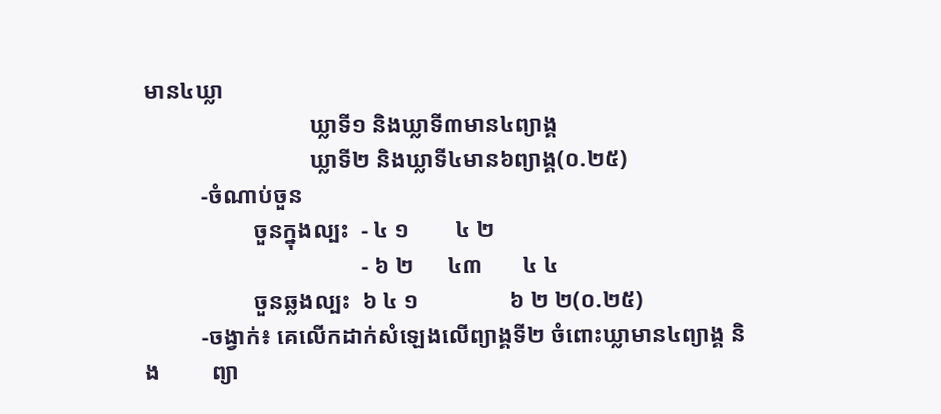មាន៤ឃ្លា
                             ឃ្លាទី១ និងឃ្លាទី៣មាន៤ព្យាង្គ
                             ឃ្លាទី២ និងឃ្លាទី៤មាន៦ព្យាង្គ(០.២៥)
          ‑ចំណាប់ចួន
                   ចួនក្នុងល្បះ  ‑ ៤ ១        ៤ ២
                                      ‑ ៦ ២      ៤៣       ៤ ៤
                   ចួនឆ្លងល្បះ  ៦ ៤ ១                ៦ ២ ២(០.២៥)
          ‑ចង្វាក់៖ គេលើកដាក់សំឡេងលើព្យាង្គទី២ ចំពោះឃ្លាមាន៤ព្យាង្គ និង         ព្យា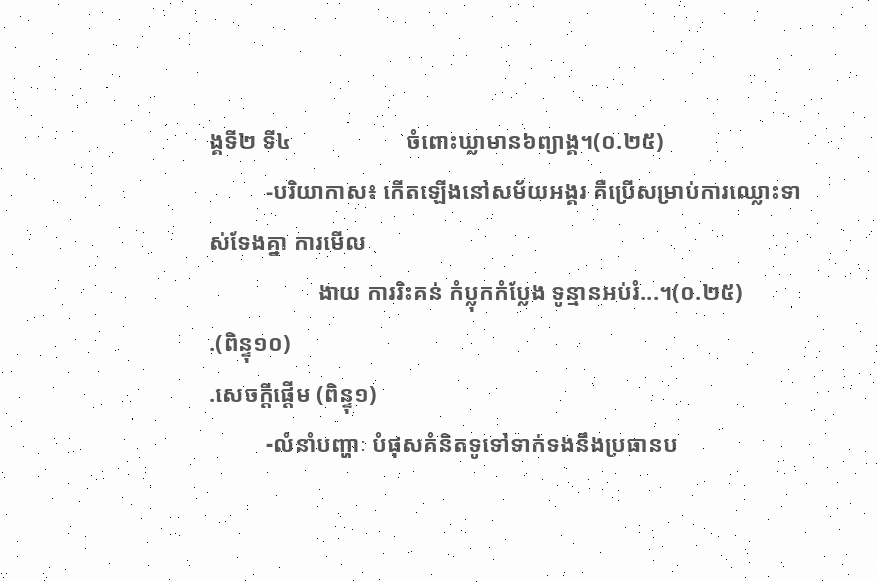ង្គទី២ ទី៤                    ចំពោះឃ្លាមាន៦ព្យាង្គ។(០.២៥)
          ‑បរិយាកាស៖ កើតឡើងនៅសម័យអង្គរ គឺប្រើសម្រាប់ការឈ្លោះទាស់ទែងគ្នា ការមើល
                   ងាយ ការរិះគន់ កំប្លុកកំប្លែង ទូន្មានអប់រំ...។(០.២៥)
.(ពិន្ទុ១០)
.សេចក្តីផ្តើម (ពិន្ទុ១)
          -លំនាំបញ្ហាៈ បំផុសគំនិតទូទៅទាក់ទងនឹងប្រធានប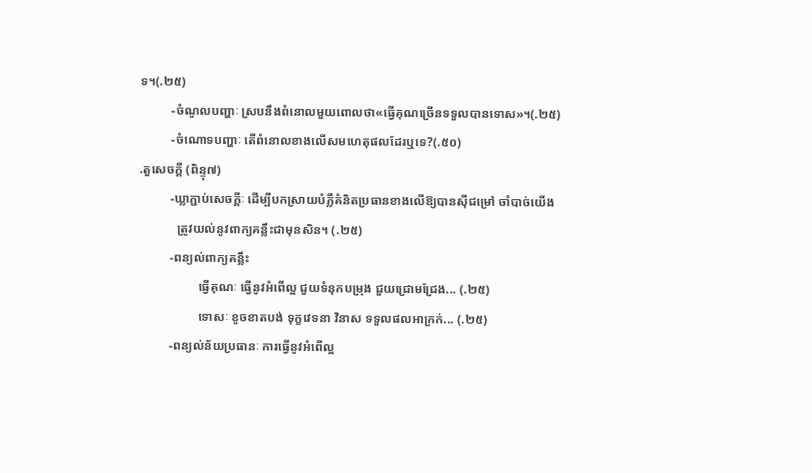ទ។(.២៥)
          -ចំណូលបញ្ហាៈ ស្របនឹងពំនោលមួយពោលថា«ធ្វើគុណច្រើនទទួលបានទោស»។(.២៥)
          -ចំណោទបញ្ហាៈ តើពំនោលខាងលើសមហេតុផលដែរឬទេ?(.៥០)
.តួសេចក្តី (ពិន្ទុ៧)
          -ឃ្លាភ្ជាប់សេចក្តីៈ ដើម្បីបកស្រាយបំភ្លឺគំនិតប្រធានខាងលើឱ្យបានស៊ីជម្រៅ ចាំបាច់យើង
            ត្រូវយល់នូវពាក្យគន្លឹះជាមុនសិន។ (.២៥)
          -ពន្យល់ពាក្យគន្លឹះ
                   ធ្វើគុណៈ ធ្វើនូវអំពើល្អ ជួយទំនុកបម្រុង ជួយជ្រោមជ្រែង... (.២៥)
                   ទោសៈ ខូចខាតបង់ ទុក្ខវេទនា វិនាស ទទួលផលអាក្រក់... (.២៥)
          -ពន្យល់ន័យប្រធានៈ ការធ្វើនូវអំពើល្អ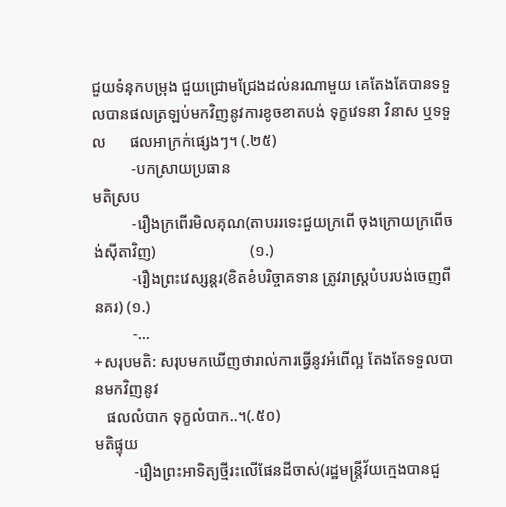ជួយទំនុកបម្រុង ជួយជ្រោមជ្រែងដល់នរណាមួយ គេតែងតែបានទទួលបានផលត្រឡប់មកវិញនូវការខូចខាតបង់ ទុក្ខវេទនា វិនាស ឬទទួល      ផលអាក្រក់ផ្សេងៗ។ (.២៥)
          -បកស្រាយប្រធាន
មតិស្រប
          -រឿងក្រពើរមិលគុណ(តាបររទេះជួយក្រពើ ចុងក្រោយក្រពើចង់ស៊ីតាវិញ)                        (១.)
          -រឿងព្រះវេស្សន្តរ(ខិតខំបរិច្ចាគទាន ត្រូវរាស្រ្តបំបរបង់ចេញពីនគរ) (១.)
          -...
+សរុបមតិ: សរុបមកឃើញថារាល់ការធ្វើនូវអំពើល្អ តែងតែទទួលបានមកវិញនូវ
   ផលលំបាក ទុក្ខលំបាក..។(.៥០)
មតិផ្ទុយ
          -រឿងព្រះអាទិត្យថ្មីរះលើផែនដីចាស់(រដ្ឋមន្ត្រីវ័យក្មេងបានជួ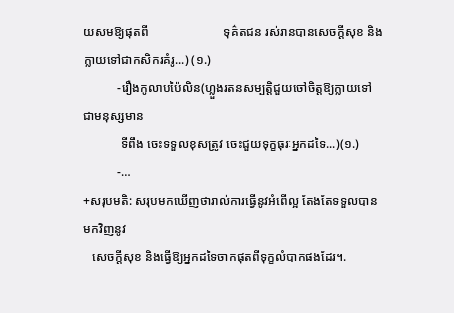យសមឱ្យផុតពី                        ទុគ៌តជន រស់រានបានសេចក្តីសុខ និងក្លាយទៅជាកសិករគំរូ...) (១.)
           -រឿងកូលាបប៉ៃលិន(ហ្លួងរតនសម្បត្តិជួយចៅចិត្តឱ្យក្លាយទៅជាមនុស្សមាន
            ទីពឹង ចេះទទួលខុសត្រូវ ចេះជួយទុក្ខធុរៈអ្នកដទៃ...)(១.)
           -…
+សរុបមតិ: សរុបមកឃើញថារាល់ការធ្វើនូវអំពើល្អ តែងតែទទួលបានមកវិញនូវ
   សេចក្តីសុខ និងធ្វើឱ្យអ្នកដទៃចាកផុតពីទុក្ខលំបាកផងដែរ។.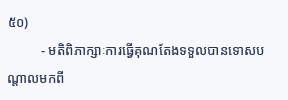៥០)
          - មតិពិភាក្សាៈការធ្វើគុណតែងទទួលបានទោសបណ្តាលមកពី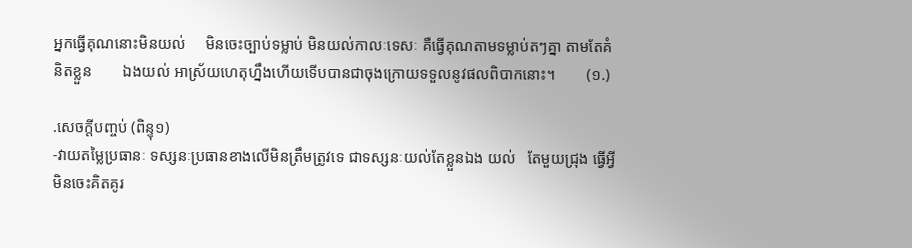អ្នកធ្វើគុណនោះមិនយល់     មិនចេះច្បាប់ទម្លាប់ មិនយល់កាលៈទេសៈ គឺធ្វើគុណតាមទម្លាប់តៗគ្នា តាមតែគំនិតខ្លួន        ឯងយល់ អាស្រ័យហេតុហ្នឹងហើយទើបបានជាចុងក្រោយទទួលនូវផលពិបាកនោះ។        (១.)

.សេចក្តីបញ្ចប់ (ពិន្ទុ១)
-វាយតម្លៃប្រធានៈ ទស្សនៈប្រធានខាងលើមិនត្រឹមត្រូវទេ ជាទស្សនៈយល់តែខ្លួនឯង យល់   តែមួយជ្រុង ធ្វើអ្វីមិនចេះគិតគូរ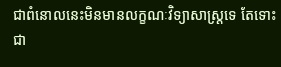ជាពំនោលនេះមិនមានលក្ខណៈវិទ្យាសាស្ត្រទេ តែទោះ       ជា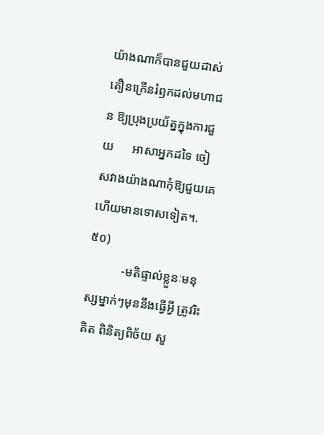យ៉ាងណាក៏បានជួយដាស់តឿនក្រើនរំឭកដល់មហាជន ឱ្យប្រុងប្រយ័ត្នក្នុងការជួយ      អាសាអ្នកដទៃ ចៀសវាងយ៉ាងណាកុំឱ្យជួយគេហើយមានទោសទៀត។.៥០)
           -មតិផ្ទាល់ខ្លួនៈមនុស្សម្នាក់ៗមុននឹងធ្វើអ្វី ត្រូវរិះគិត ពិនិត្យពិច័យ សួ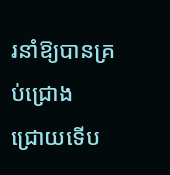រនាំឱ្យបានគ្រប់ជ្រោង            ជ្រោយទើប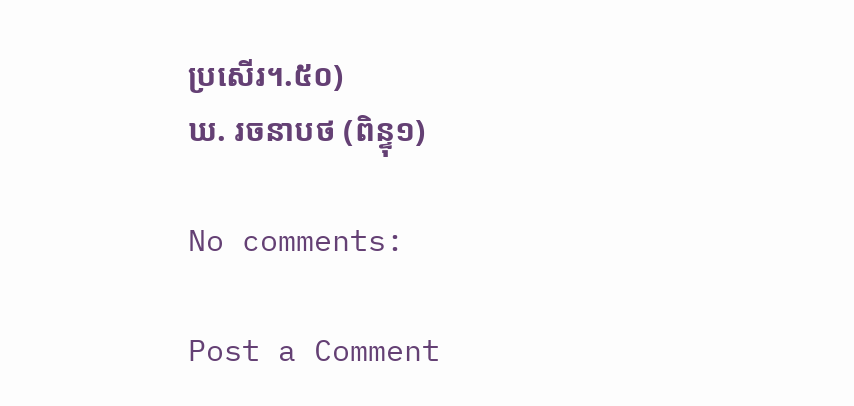ប្រសើរ។.៥០)
ឃ. រចនាបថ (ពិន្ទុ១)

No comments:

Post a Comment